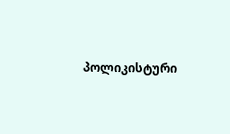პოლიკისტური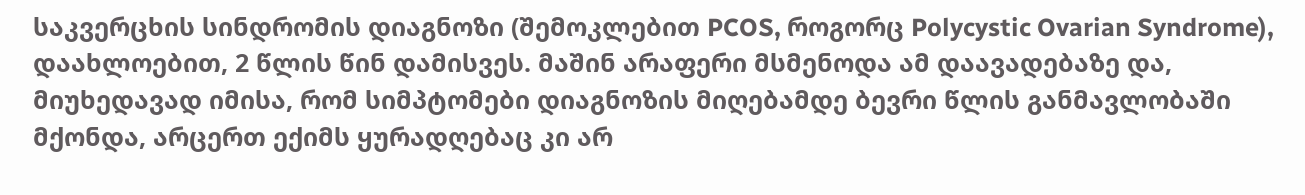საკვერცხის სინდრომის დიაგნოზი (შემოკლებით PCOS, როგორც Polycystic Ovarian Syndrome), დაახლოებით, 2 წლის წინ დამისვეს. მაშინ არაფერი მსმენოდა ამ დაავადებაზე და, მიუხედავად იმისა, რომ სიმპტომები დიაგნოზის მიღებამდე ბევრი წლის განმავლობაში მქონდა, არცერთ ექიმს ყურადღებაც კი არ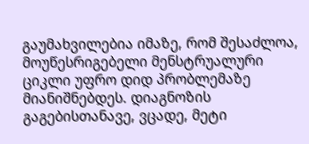გაუმახვილებია იმაზე, რომ შესაძლოა, მოუწესრიგებელი მენსტრუალური ციკლი უფრო დიდ პრობლემაზე მიანიშნებდეს. დიაგნოზის გაგებისთანავე, ვცადე, მეტი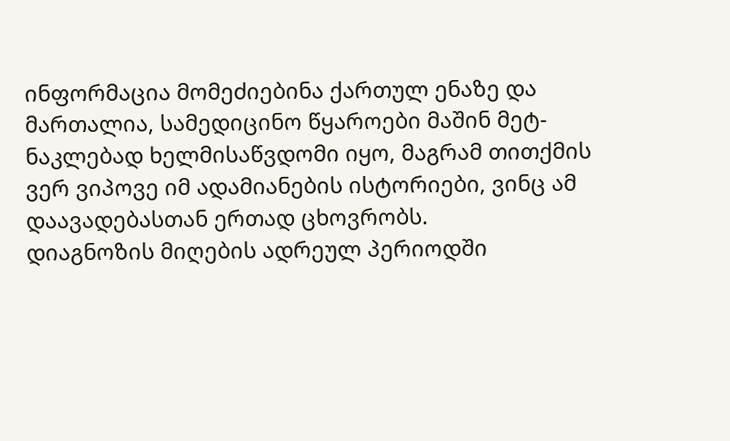ინფორმაცია მომეძიებინა ქართულ ენაზე და მართალია, სამედიცინო წყაროები მაშინ მეტ-ნაკლებად ხელმისაწვდომი იყო, მაგრამ თითქმის ვერ ვიპოვე იმ ადამიანების ისტორიები, ვინც ამ დაავადებასთან ერთად ცხოვრობს.
დიაგნოზის მიღების ადრეულ პერიოდში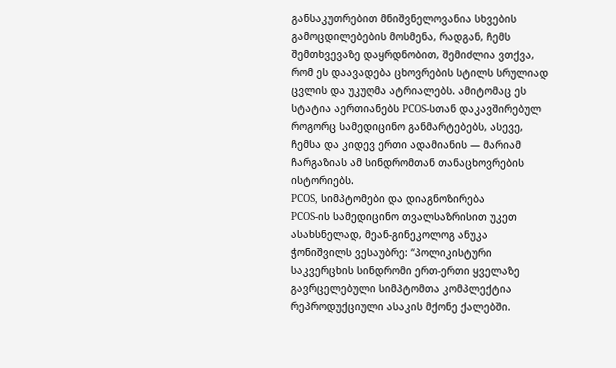განსაკუთრებით მნიშვნელოვანია სხვების გამოცდილებების მოსმენა, რადგან, ჩემს შემთხვევაზე დაყრდნობით, შემიძლია ვთქვა, რომ ეს დაავადება ცხოვრების სტილს სრულიად ცვლის და უკუღმა ატრიალებს. ამიტომაც ეს სტატია აერთიანებს PCOS-სთან დაკავშირებულ როგორც სამედიცინო განმარტებებს, ასევე, ჩემსა და კიდევ ერთი ადამიანის — მარიამ ჩარგაზიას ამ სინდრომთან თანაცხოვრების ისტორიებს.
PCOS, სიმპტომები და დიაგნოზირება
PCOS-ის სამედიცინო თვალსაზრისით უკეთ ასახსნელად, მეან-გინეკოლოგ ანუკა ჭონიშვილს ვესაუბრე: “პოლიკისტური საკვერცხის სინდრომი ერთ-ერთი ყველაზე გავრცელებული სიმპტომთა კომპლექტია რეპროდუქციული ასაკის მქონე ქალებში.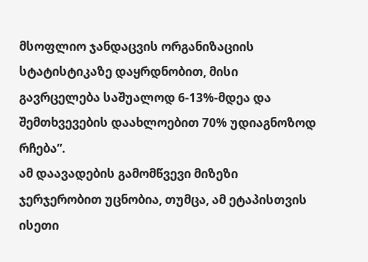მსოფლიო ჯანდაცვის ორგანიზაციის სტატისტიკაზე დაყრდნობით, მისი გავრცელება საშუალოდ 6-13%-მდეა და შემთხვევების დაახლოებით 70% უდიაგნოზოდ რჩება”.
ამ დაავადების გამომწვევი მიზეზი ჯერჯერობით უცნობია, თუმცა, ამ ეტაპისთვის ისეთი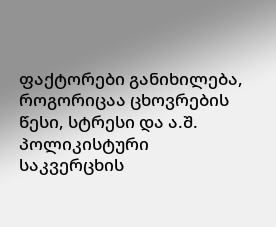ფაქტორები განიხილება, როგორიცაა ცხოვრების წესი, სტრესი და ა.შ.
პოლიკისტური საკვერცხის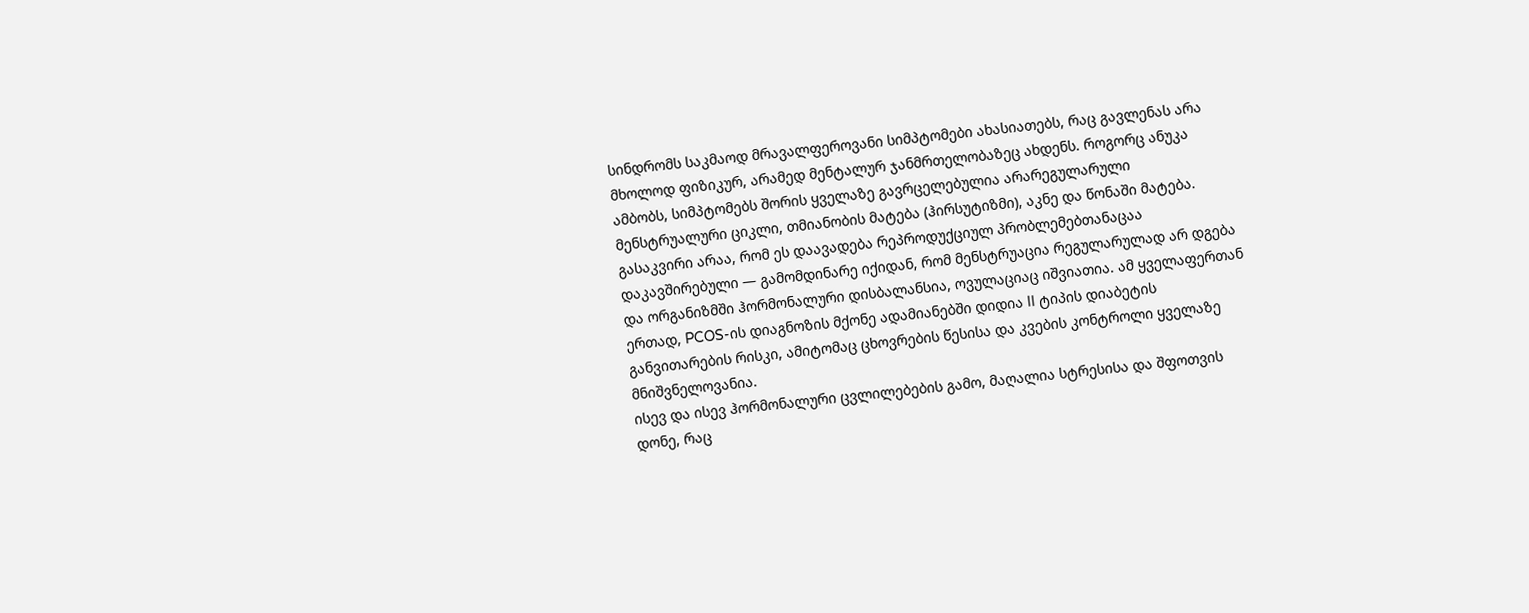სინდრომს საკმაოდ მრავალფეროვანი სიმპტომები ახასიათებს, რაც გავლენას არა მხოლოდ ფიზიკურ, არამედ მენტალურ ჯანმრთელობაზეც ახდენს. როგორც ანუკა ამბობს, სიმპტომებს შორის ყველაზე გავრცელებულია არარეგულარული მენსტრუალური ციკლი, თმიანობის მატება (ჰირსუტიზმი), აკნე და წონაში მატება. გასაკვირი არაა, რომ ეს დაავადება რეპროდუქციულ პრობლემებთანაცაა დაკავშირებული — გამომდინარე იქიდან, რომ მენსტრუაცია რეგულარულად არ დგება და ორგანიზმში ჰორმონალური დისბალანსია, ოვულაციაც იშვიათია. ამ ყველაფერთან ერთად, PCOS-ის დიაგნოზის მქონე ადამიანებში დიდია II ტიპის დიაბეტის განვითარების რისკი, ამიტომაც ცხოვრების წესისა და კვების კონტროლი ყველაზე მნიშვნელოვანია.
ისევ და ისევ ჰორმონალური ცვლილებების გამო, მაღალია სტრესისა და შფოთვის დონე, რაც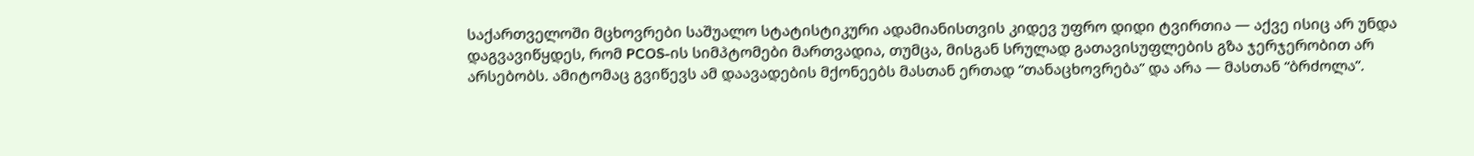საქართველოში მცხოვრები საშუალო სტატისტიკური ადამიანისთვის კიდევ უფრო დიდი ტვირთია — აქვე ისიც არ უნდა დაგვავიწყდეს, რომ PCOS-ის სიმპტომები მართვადია, თუმცა, მისგან სრულად გათავისუფლების გზა ჯერჯერობით არ არსებობს. ამიტომაც გვიწევს ამ დაავადების მქონეებს მასთან ერთად “თანაცხოვრება” და არა — მასთან “ბრძოლა”.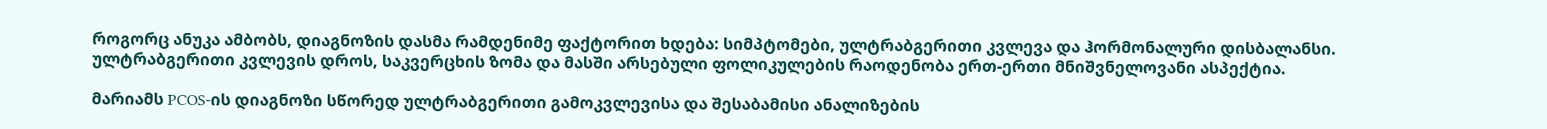როგორც ანუკა ამბობს, დიაგნოზის დასმა რამდენიმე ფაქტორით ხდება: სიმპტომები, ულტრაბგერითი კვლევა და ჰორმონალური დისბალანსი. ულტრაბგერითი კვლევის დროს, საკვერცხის ზომა და მასში არსებული ფოლიკულების რაოდენობა ერთ-ერთი მნიშვნელოვანი ასპექტია.

მარიამს PCOS-ის დიაგნოზი სწორედ ულტრაბგერითი გამოკვლევისა და შესაბამისი ანალიზების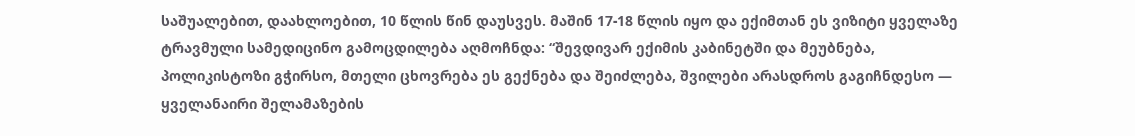საშუალებით, დაახლოებით, 10 წლის წინ დაუსვეს. მაშინ 17-18 წლის იყო და ექიმთან ეს ვიზიტი ყველაზე ტრავმული სამედიცინო გამოცდილება აღმოჩნდა: “შევდივარ ექიმის კაბინეტში და მეუბნება, პოლიკისტოზი გჭირსო, მთელი ცხოვრება ეს გექნება და შეიძლება, შვილები არასდროს გაგიჩნდესო — ყველანაირი შელამაზების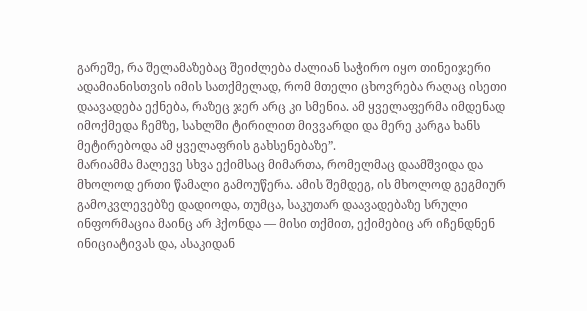გარეშე, რა შელამაზებაც შეიძლება ძალიან საჭირო იყო თინეიჯერი ადამიანისთვის იმის სათქმელად, რომ მთელი ცხოვრება რაღაც ისეთი დაავადება ექნება, რაზეც ჯერ არც კი სმენია. ამ ყველაფერმა იმდენად იმოქმედა ჩემზე, სახლში ტირილით მივვარდი და მერე კარგა ხანს მეტირებოდა ამ ყველაფრის გახსენებაზე”.
მარიამმა მალევე სხვა ექიმსაც მიმართა, რომელმაც დაამშვიდა და მხოლოდ ერთი წამალი გამოუწერა. ამის შემდეგ, ის მხოლოდ გეგმიურ გამოკვლევებზე დადიოდა, თუმცა, საკუთარ დაავადებაზე სრული ინფორმაცია მაინც არ ჰქონდა — მისი თქმით, ექიმებიც არ იჩენდნენ ინიციატივას და, ასაკიდან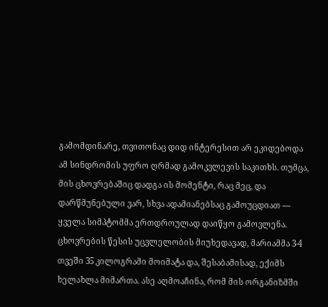გამომდინარე, თვითონაც დიდ ინტერესით არ ეკიდებოდა ამ სინდრომის უფრო ღრმად გამოკვლევის საკითხს. თუმცა, მის ცხოვრებაშიც დადგა ის მომენტი, რაც მეც, და დარწმუნებული ვარ, სხვა ადამიანებსაც გამოუცდიათ — ყველა სიმპტომმა ერთდროულად დაიწყო გამოვლენა. ცხოვრების წესის უცვლელობის მიუხედავად, მარიამმა 3-4 თვეში 35 კილოგრამი მოიმატა და, შესაბამისად, ექიმს ხელახლა მიმართა. ასე აღმოაჩინა, რომ მის ორგანიზმში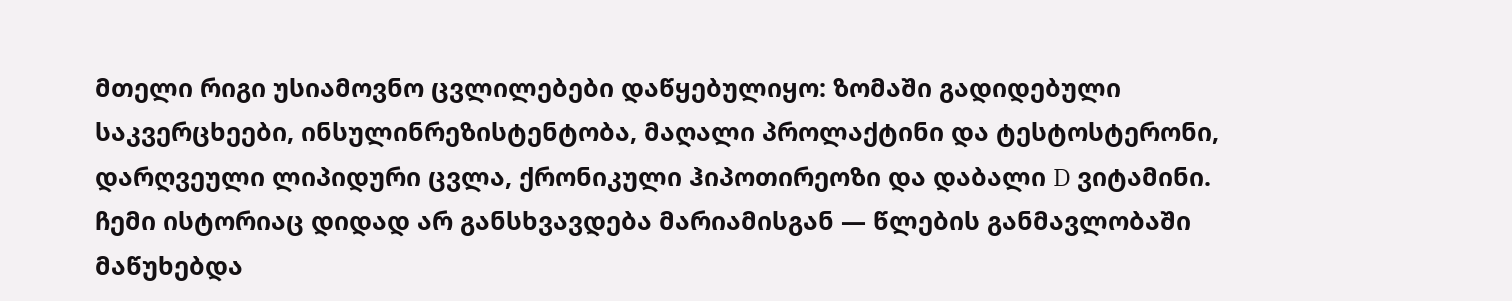მთელი რიგი უსიამოვნო ცვლილებები დაწყებულიყო: ზომაში გადიდებული საკვერცხეები, ინსულინრეზისტენტობა, მაღალი პროლაქტინი და ტესტოსტერონი, დარღვეული ლიპიდური ცვლა, ქრონიკული ჰიპოთირეოზი და დაბალი D ვიტამინი.
ჩემი ისტორიაც დიდად არ განსხვავდება მარიამისგან — წლების განმავლობაში მაწუხებდა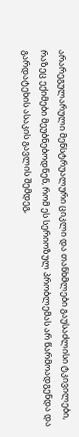არარეგულარული მენსტრუალური ციკლი და თანხმლები გაუსაძლისი ტკივილები, რაზეც ექიმები მეუბნებოდნენ, რომ ეს სერიოზულ პრობლემას არ წარმოადგენდა და გარდატეხის ასაკის გავლის შემდეგ,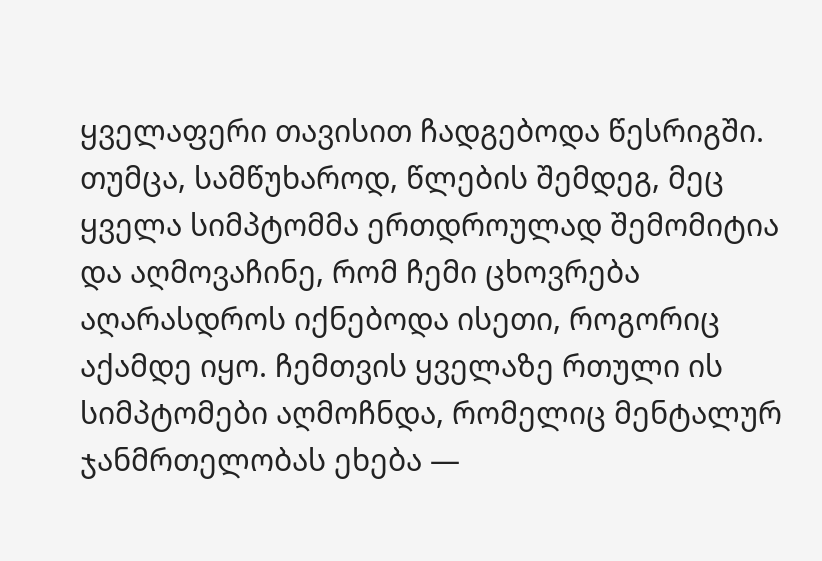ყველაფერი თავისით ჩადგებოდა წესრიგში. თუმცა, სამწუხაროდ, წლების შემდეგ, მეც ყველა სიმპტომმა ერთდროულად შემომიტია და აღმოვაჩინე, რომ ჩემი ცხოვრება აღარასდროს იქნებოდა ისეთი, როგორიც აქამდე იყო. ჩემთვის ყველაზე რთული ის სიმპტომები აღმოჩნდა, რომელიც მენტალურ ჯანმრთელობას ეხება —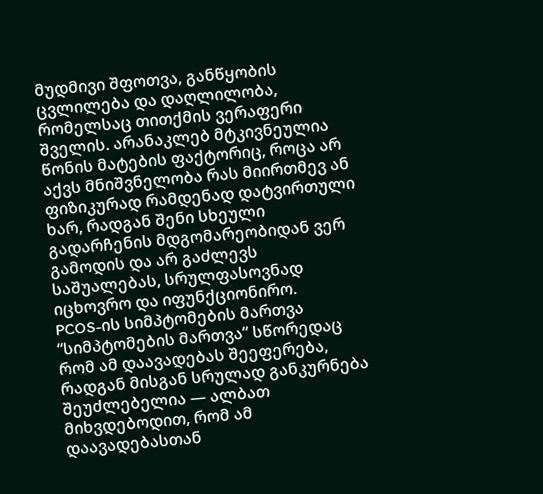მუდმივი შფოთვა, განწყობის ცვლილება და დაღლილობა, რომელსაც თითქმის ვერაფერი შველის. არანაკლებ მტკივნეულია წონის მატების ფაქტორიც, როცა არ აქვს მნიშვნელობა რას მიირთმევ ან ფიზიკურად რამდენად დატვირთული ხარ, რადგან შენი სხეული გადარჩენის მდგომარეობიდან ვერ გამოდის და არ გაძლევს საშუალებას, სრულფასოვნად იცხოვრო და იფუნქციონირო.
PCOS-ის სიმპტომების მართვა
“სიმპტომების მართვა” სწორედაც რომ ამ დაავადებას შეეფერება, რადგან მისგან სრულად განკურნება შეუძლებელია — ალბათ მიხვდებოდით, რომ ამ დაავადებასთან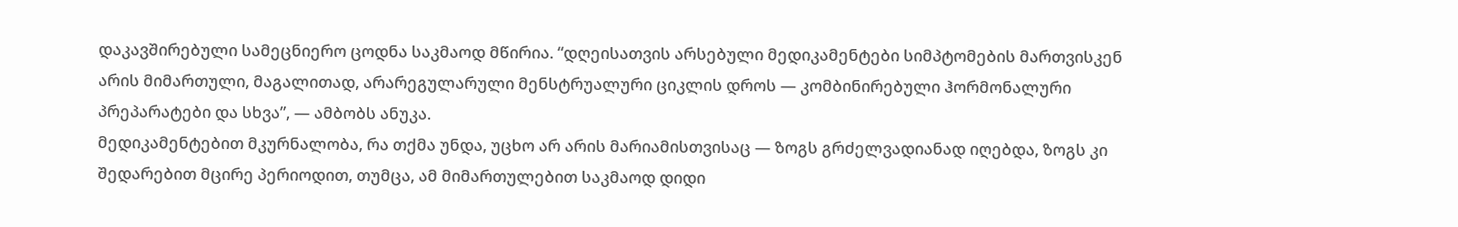დაკავშირებული სამეცნიერო ცოდნა საკმაოდ მწირია. “დღეისათვის არსებული მედიკამენტები სიმპტომების მართვისკენ არის მიმართული, მაგალითად, არარეგულარული მენსტრუალური ციკლის დროს — კომბინირებული ჰორმონალური პრეპარატები და სხვა”, — ამბობს ანუკა.
მედიკამენტებით მკურნალობა, რა თქმა უნდა, უცხო არ არის მარიამისთვისაც — ზოგს გრძელვადიანად იღებდა, ზოგს კი შედარებით მცირე პერიოდით, თუმცა, ამ მიმართულებით საკმაოდ დიდი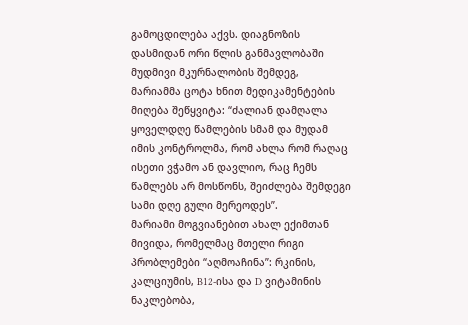გამოცდილება აქვს. დიაგნოზის დასმიდან ორი წლის განმავლობაში მუდმივი მკურნალობის შემდეგ, მარიამმა ცოტა ხნით მედიკამენტების მიღება შეწყვიტა: “ძალიან დამღალა ყოველდღე წამლების სმამ და მუდამ იმის კონტროლმა, რომ ახლა რომ რაღაც ისეთი ვჭამო ან დავლიო, რაც ჩემს წამლებს არ მოსწონს, შეიძლება შემდეგი სამი დღე გული მერეოდეს”.
მარიამი მოგვიანებით ახალ ექიმთან მივიდა, რომელმაც მთელი რიგი პრობლემები “აღმოაჩინა”: რკინის, კალციუმის, B12-ისა და D ვიტამინის ნაკლებობა,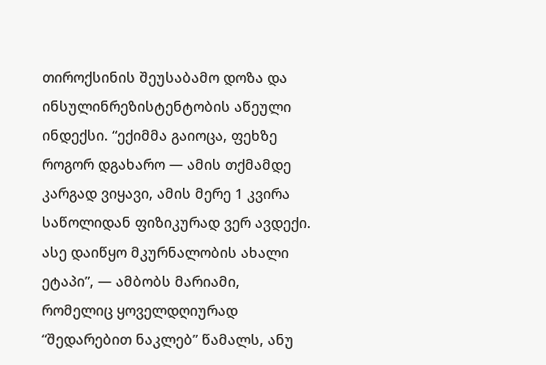თიროქსინის შეუსაბამო დოზა და ინსულინრეზისტენტობის აწეული ინდექსი. “ექიმმა გაიოცა, ფეხზე როგორ დგახარო — ამის თქმამდე კარგად ვიყავი, ამის მერე 1 კვირა საწოლიდან ფიზიკურად ვერ ავდექი. ასე დაიწყო მკურნალობის ახალი ეტაპი”, — ამბობს მარიამი, რომელიც ყოველდღიურად “შედარებით ნაკლებ” წამალს, ანუ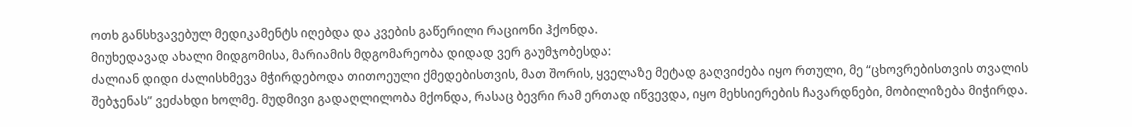ოთხ განსხვავებულ მედიკამენტს იღებდა და კვების გაწერილი რაციონი ჰქონდა.
მიუხედავად ახალი მიდგომისა, მარიამის მდგომარეობა დიდად ვერ გაუმჯობესდა:
ძალიან დიდი ძალისხმევა მჭირდებოდა თითოეული ქმედებისთვის, მათ შორის, ყველაზე მეტად გაღვიძება იყო რთული, მე “ცხოვრებისთვის თვალის შებჯენას” ვეძახდი ხოლმე. მუდმივი გადაღლილობა მქონდა, რასაც ბევრი რამ ერთად იწვევდა, იყო მეხსიერების ჩავარდნები, მობილიზება მიჭირდა.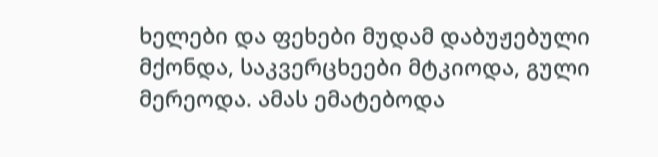ხელები და ფეხები მუდამ დაბუჟებული მქონდა, საკვერცხეები მტკიოდა, გული მერეოდა. ამას ემატებოდა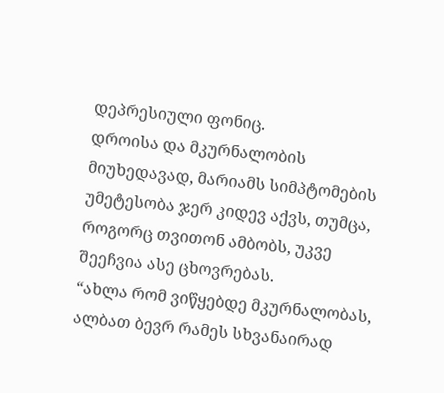დეპრესიული ფონიც.
დროისა და მკურნალობის მიუხედავად, მარიამს სიმპტომების უმეტესობა ჯერ კიდევ აქვს, თუმცა, როგორც თვითონ ამბობს, უკვე შეეჩვია ასე ცხოვრებას.
“ახლა რომ ვიწყებდე მკურნალობას, ალბათ ბევრ რამეს სხვანაირად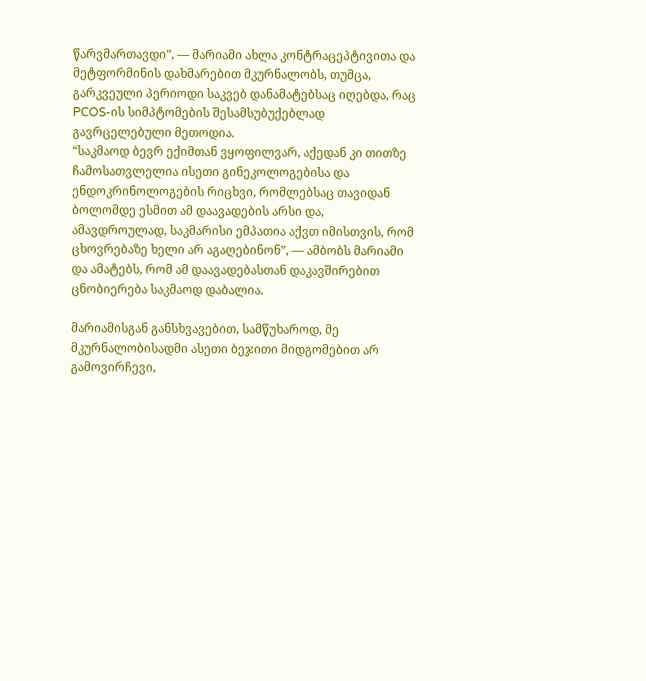წარვმართავდი”, — მარიამი ახლა კონტრაცეპტივითა და მეტფორმინის დახმარებით მკურნალობს, თუმცა, გარკვეული პერიოდი საკვებ დანამატებსაც იღებდა, რაც PCOS-ის სიმპტომების შესამსუბუქებლად გავრცელებული მეთოდია.
“საკმაოდ ბევრ ექიმთან ვყოფილვარ, აქედან კი თითზე ჩამოსათვლელია ისეთი გინეკოლოგებისა და ენდოკრინოლოგების რიცხვი, რომლებსაც თავიდან ბოლომდე ესმით ამ დაავადების არსი და, ამავდროულად, საკმარისი ემპათია აქვთ იმისთვის, რომ ცხოვრებაზე ხელი არ აგაღებინონ”, — ამბობს მარიამი და ამატებს, რომ ამ დაავადებასთან დაკავშირებით ცნობიერება საკმაოდ დაბალია.

მარიამისგან განსხვავებით, სამწუხაროდ, მე მკურნალობისადმი ასეთი ბეჯითი მიდგომებით არ გამოვირჩევი,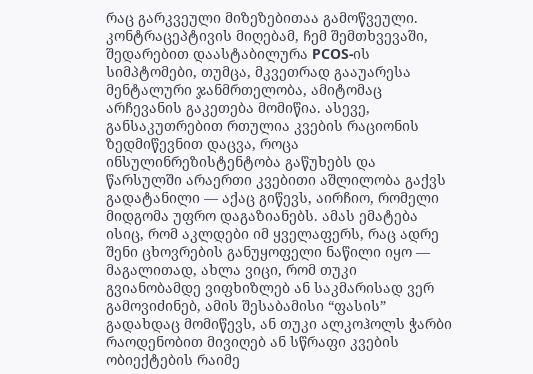რაც გარკვეული მიზეზებითაა გამოწვეული. კონტრაცეპტივის მიღებამ, ჩემ შემთხვევაში, შედარებით დაასტაბილურა PCOS-ის სიმპტომები, თუმცა, მკვეთრად გააუარესა მენტალური ჯანმრთელობა, ამიტომაც არჩევანის გაკეთება მომიწია. ასევე, განსაკუთრებით რთულია კვების რაციონის ზედმიწევნით დაცვა, როცა ინსულინრეზისტენტობა გაწუხებს და წარსულში არაერთი კვებითი აშლილობა გაქვს გადატანილი — აქაც გიწევს, აირჩიო, რომელი მიდგომა უფრო დაგაზიანებს. ამას ემატება ისიც, რომ აკლდები იმ ყველაფერს, რაც ადრე შენი ცხოვრების განუყოფელი ნაწილი იყო — მაგალითად, ახლა ვიცი, რომ თუკი გვიანობამდე ვიფხიზლებ ან საკმარისად ვერ გამოვიძინებ, ამის შესაბამისი “ფასის” გადახდაც მომიწევს, ან თუკი ალკოჰოლს ჭარბი რაოდენობით მივიღებ ან სწრაფი კვების ობიექტების რაიმე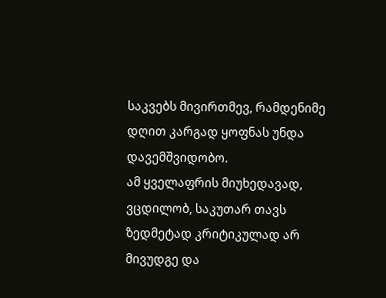საკვებს მივირთმევ, რამდენიმე დღით კარგად ყოფნას უნდა დავემშვიდობო.
ამ ყველაფრის მიუხედავად, ვცდილობ, საკუთარ თავს ზედმეტად კრიტიკულად არ მივუდგე და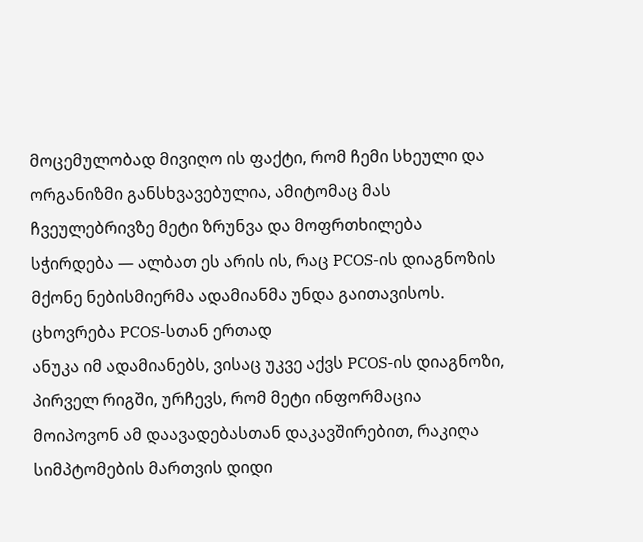მოცემულობად მივიღო ის ფაქტი, რომ ჩემი სხეული და ორგანიზმი განსხვავებულია, ამიტომაც მას ჩვეულებრივზე მეტი ზრუნვა და მოფრთხილება სჭირდება — ალბათ ეს არის ის, რაც PCOS-ის დიაგნოზის მქონე ნებისმიერმა ადამიანმა უნდა გაითავისოს.
ცხოვრება PCOS-სთან ერთად
ანუკა იმ ადამიანებს, ვისაც უკვე აქვს PCOS-ის დიაგნოზი, პირველ რიგში, ურჩევს, რომ მეტი ინფორმაცია მოიპოვონ ამ დაავადებასთან დაკავშირებით, რაკიღა სიმპტომების მართვის დიდი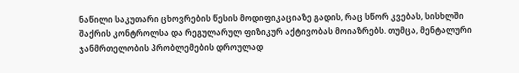ნაწილი საკუთარი ცხოვრების წესის მოდიფიკაციაზე გადის, რაც სწორ კვებას, სისხლში შაქრის კონტროლსა და რეგულარულ ფიზიკურ აქტივობას მოიაზრებს. თუმცა, მენტალური ჯანმრთელობის პრობლემების დროულად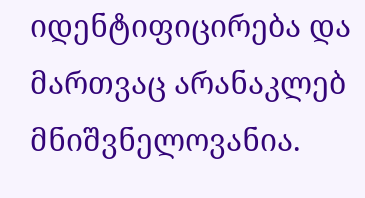იდენტიფიცირება და მართვაც არანაკლებ მნიშვნელოვანია.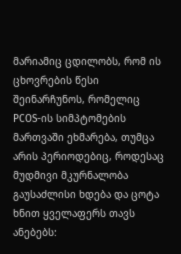მარიამიც ცდილობს, რომ ის ცხოვრების წესი შეინარჩუნოს, რომელიც PCOS-ის სიმპტომების მართვაში ეხმარება, თუმცა არის პერიოდებიც, როდესაც მუდმივი მკურნალობა გაუსაძლისი ხდება და ცოტა ხნით ყველაფერს თავს ანებებს: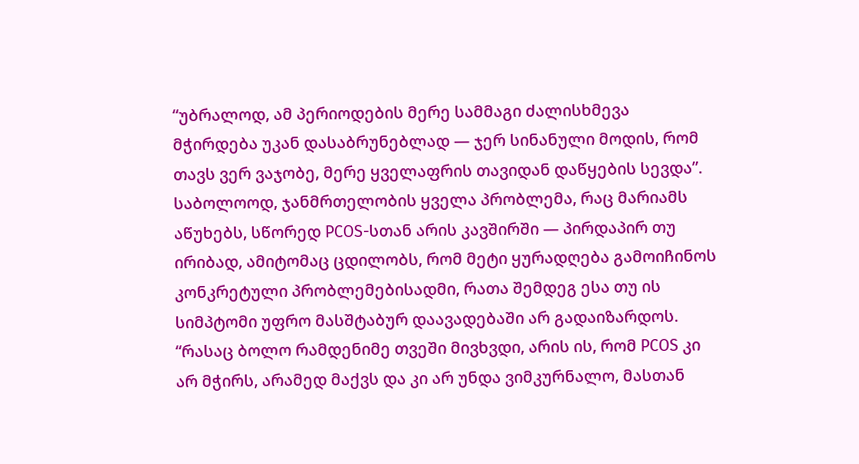“უბრალოდ, ამ პერიოდების მერე სამმაგი ძალისხმევა მჭირდება უკან დასაბრუნებლად — ჯერ სინანული მოდის, რომ თავს ვერ ვაჯობე, მერე ყველაფრის თავიდან დაწყების სევდა”.
საბოლოოდ, ჯანმრთელობის ყველა პრობლემა, რაც მარიამს აწუხებს, სწორედ PCOS-სთან არის კავშირში — პირდაპირ თუ ირიბად, ამიტომაც ცდილობს, რომ მეტი ყურადღება გამოიჩინოს კონკრეტული პრობლემებისადმი, რათა შემდეგ ესა თუ ის სიმპტომი უფრო მასშტაბურ დაავადებაში არ გადაიზარდოს.
“რასაც ბოლო რამდენიმე თვეში მივხვდი, არის ის, რომ PCOS კი არ მჭირს, არამედ მაქვს და კი არ უნდა ვიმკურნალო, მასთან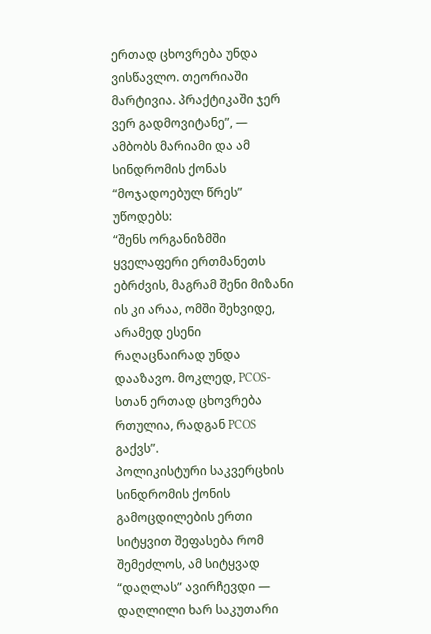ერთად ცხოვრება უნდა ვისწავლო. თეორიაში მარტივია. პრაქტიკაში ჯერ ვერ გადმოვიტანე”, — ამბობს მარიამი და ამ სინდრომის ქონას “მოჯადოებულ წრეს” უწოდებს:
“შენს ორგანიზმში ყველაფერი ერთმანეთს ებრძვის, მაგრამ შენი მიზანი ის კი არაა, ომში შეხვიდე, არამედ ესენი რაღაცნაირად უნდა დააზავო. მოკლედ, PCOS-სთან ერთად ცხოვრება რთულია, რადგან PCOS გაქვს”.
პოლიკისტური საკვერცხის სინდრომის ქონის გამოცდილების ერთი სიტყვით შეფასება რომ შემეძლოს, ამ სიტყვად “დაღლას” ავირჩევდი — დაღლილი ხარ საკუთარი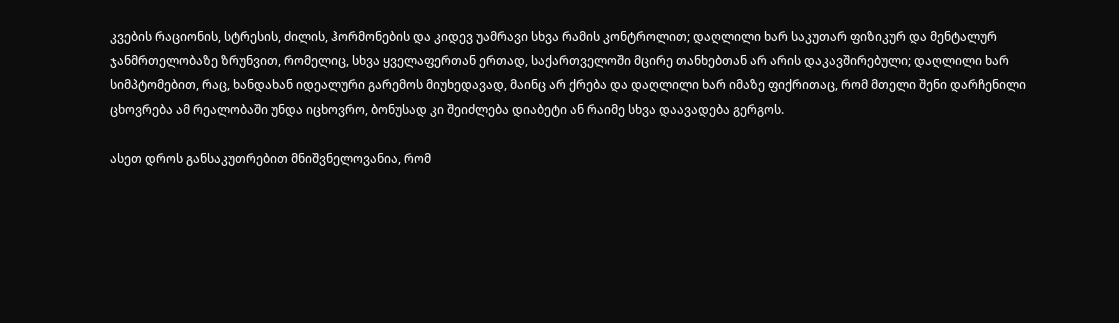კვების რაციონის, სტრესის, ძილის, ჰორმონების და კიდევ უამრავი სხვა რამის კონტროლით; დაღლილი ხარ საკუთარ ფიზიკურ და მენტალურ ჯანმრთელობაზე ზრუნვით, რომელიც, სხვა ყველაფერთან ერთად, საქართველოში მცირე თანხებთან არ არის დაკავშირებული; დაღლილი ხარ სიმპტომებით, რაც, ხანდახან იდეალური გარემოს მიუხედავად, მაინც არ ქრება და დაღლილი ხარ იმაზე ფიქრითაც, რომ მთელი შენი დარჩენილი ცხოვრება ამ რეალობაში უნდა იცხოვრო, ბონუსად კი შეიძლება დიაბეტი ან რაიმე სხვა დაავადება გერგოს.

ასეთ დროს განსაკუთრებით მნიშვნელოვანია, რომ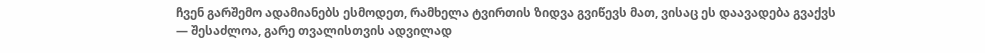ჩვენ გარშემო ადამიანებს ესმოდეთ, რამხელა ტვირთის ზიდვა გვიწევს მათ, ვისაც ეს დაავადება გვაქვს — შესაძლოა, გარე თვალისთვის ადვილად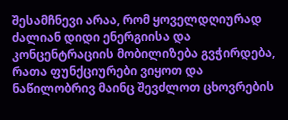შესამჩნევი არაა, რომ ყოველდღიურად ძალიან დიდი ენერგიისა და კონცენტრაციის მობილიზება გვჭირდება, რათა ფუნქციურები ვიყოთ და ნაწილობრივ მაინც შევძლოთ ცხოვრების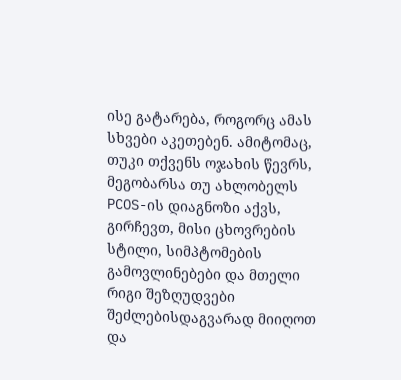ისე გატარება, როგორც ამას სხვები აკეთებენ. ამიტომაც, თუკი თქვენს ოჯახის წევრს, მეგობარსა თუ ახლობელს PCOS-ის დიაგნოზი აქვს, გირჩევთ, მისი ცხოვრების სტილი, სიმპტომების გამოვლინებები და მთელი რიგი შეზღუდვები შეძლებისდაგვარად მიიღოთ და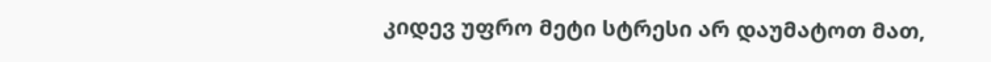კიდევ უფრო მეტი სტრესი არ დაუმატოთ მათ,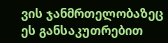ვის ჯანმრთელობაზეც ეს განსაკუთრებით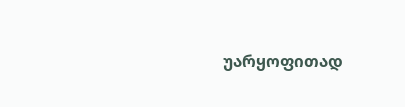უარყოფითად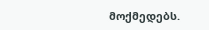მოქმედებს.